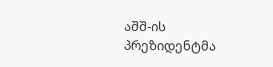აშშ-ის პრეზიდენტმა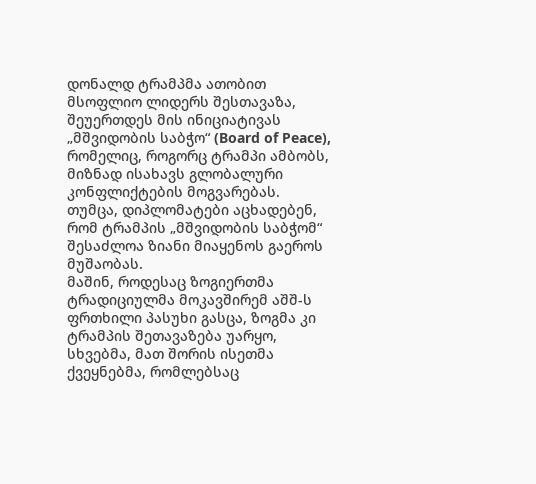დონალდ ტრამპმა ათობით მსოფლიო ლიდერს შესთავაზა, შეუერთდეს მის ინიციატივას „მშვიდობის საბჭო“ (Board of Peace), რომელიც, როგორც ტრამპი ამბობს, მიზნად ისახავს გლობალური კონფლიქტების მოგვარებას.
თუმცა, დიპლომატები აცხადებენ, რომ ტრამპის „მშვიდობის საბჭომ“ შესაძლოა ზიანი მიაყენოს გაეროს მუშაობას.
მაშინ, როდესაც ზოგიერთმა ტრადიციულმა მოკავშირემ აშშ-ს ფრთხილი პასუხი გასცა, ზოგმა კი ტრამპის შეთავაზება უარყო, სხვებმა, მათ შორის ისეთმა ქვეყნებმა, რომლებსაც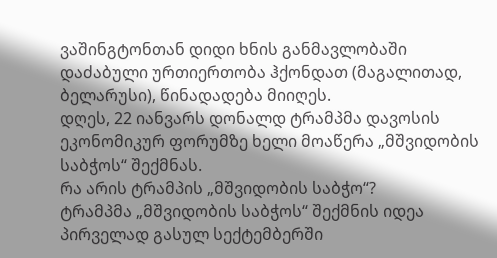ვაშინგტონთან დიდი ხნის განმავლობაში დაძაბული ურთიერთობა ჰქონდათ (მაგალითად, ბელარუსი), წინადადება მიიღეს.
დღეს, 22 იანვარს დონალდ ტრამპმა დავოსის ეკონომიკურ ფორუმზე ხელი მოაწერა „მშვიდობის საბჭოს“ შექმნას.
რა არის ტრამპის „მშვიდობის საბჭო“?
ტრამპმა „მშვიდობის საბჭოს“ შექმნის იდეა პირველად გასულ სექტემბერში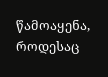წამოაყენა, როდესაც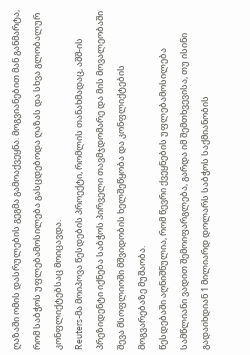ღაზაში ომის დასრულების გეგმა გამოაქვეყნა. მოგვიანებით მან განმარტა, რომ საბჭოს უფლებამოსილება გასცდებოდა ღაზას და სხვა გლობალურ კონფლიქტებსაც მოიცავდა.
Reuters-მა მოიპოვა წესდების პროექტი, რომლის თანახმადაც, აშშ-ის პრეზიდენტი იქნება საბჭოს პირველი თავმჯდომარე და მის მოვალეობაში შევა მსოფლიოში მშვიდობის ხელშეწყობა და კონფლიქტების მოგვარებაზე მუშაობა.
წესდებაში აღნიშნულია, რომ წევრი ქვეყნების უფლებამოსილება სამწლიანი ვადით შემოიფარგლება, გარდა იმ შემთხვევისა, თუ ისინი გადაიხდიან 1 მილიარდ დოლარს საბჭოს საქმიანობის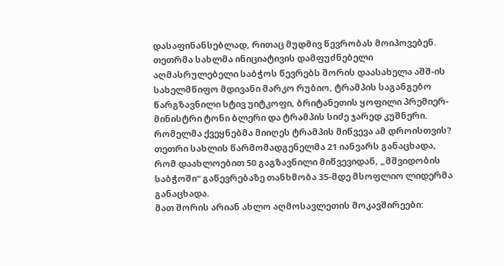დასაფინანსებლად, რითაც მუდმივ წევრობას მოიპოვებენ.
თეთრმა სახლმა ინიციატივის დამფუძნებელი აღმასრულებელი საბჭოს წევრებს შორის დაასახელა აშშ-ის სახელმწიფო მდივანი მარკო რუბიო, ტრამპის საგანგებო წარგზავნილი სტივ უიტკოფი, ბრიტანეთის ყოფილი პრემიერ-მინისტრი ტონი ბლერი და ტრამპის სიძე ჯარედ კუშნერი.
რომელმა ქვეყნებმა მიიღეს ტრამპის მიწვევა ამ დროისთვის?
თეთრი სახლის წარმომადგენელმა 21 იანვარს განაცხადა, რომ დაახლოებით 50 გაგზავნილი მიწვევიდან, „მშვიდობის საბჭოში“ გაწევრებაზე თანხმობა 35-მდე მსოფლიო ლიდერმა განაცხადა.
მათ შორის არიან ახლო აღმოსავლეთის მოკავშირეები: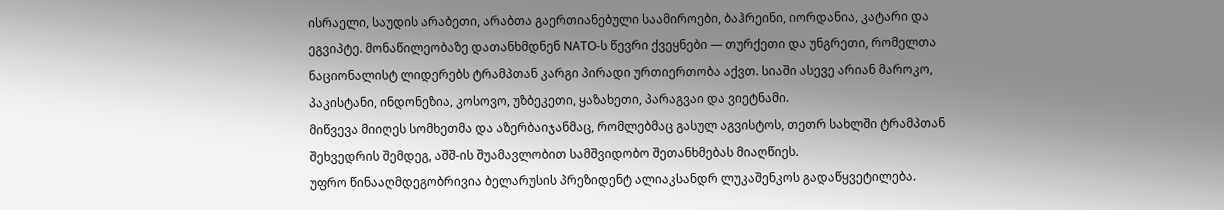ისრაელი, საუდის არაბეთი, არაბთა გაერთიანებული საამიროები, ბაჰრეინი, იორდანია, კატარი და ეგვიპტე. მონაწილეობაზე დათანხმდნენ NATO-ს წევრი ქვეყნები — თურქეთი და უნგრეთი, რომელთა ნაციონალისტ ლიდერებს ტრამპთან კარგი პირადი ურთიერთობა აქვთ. სიაში ასევე არიან მაროკო, პაკისტანი, ინდონეზია, კოსოვო, უზბეკეთი, ყაზახეთი, პარაგვაი და ვიეტნამი.
მიწვევა მიიღეს სომხეთმა და აზერბაიჯანმაც, რომლებმაც გასულ აგვისტოს, თეთრ სახლში ტრამპთან შეხვედრის შემდეგ, აშშ-ის შუამავლობით სამშვიდობო შეთანხმებას მიაღწიეს.
უფრო წინააღმდეგობრივია ბელარუსის პრეზიდენტ ალიაკსანდრ ლუკაშენკოს გადაწყვეტილება.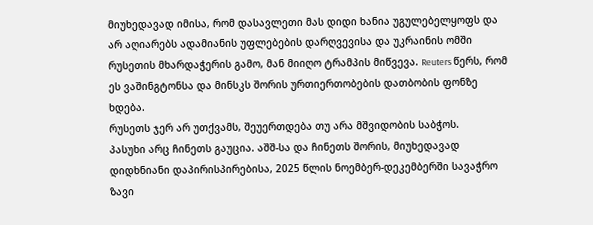მიუხედავად იმისა, რომ დასავლეთი მას დიდი ხანია უგულებელყოფს და არ აღიარებს ადამიანის უფლებების დარღვევისა და უკრაინის ომში რუსეთის მხარდაჭერის გამო, მან მიიღო ტრამპის მიწვევა. Reuters წერს, რომ ეს ვაშინგტონსა და მინსკს შორის ურთიერთობების დათბობის ფონზე ხდება.
რუსეთს ჯერ არ უთქვამს, შეუერთდება თუ არა მშვიდობის საბჭოს.
პასუხი არც ჩინეთს გაუცია. აშშ-სა და ჩინეთს შორის, მიუხედავად დიდხნიანი დაპირისპირებისა, 2025 წლის ნოემბერ-დეკემბერში სავაჭრო ზავი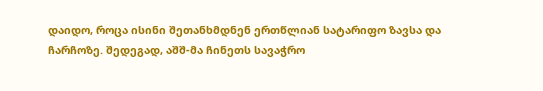დაიდო, როცა ისინი შეთანხმდნენ ერთწლიან სატარიფო ზავსა და ჩარჩოზე. შედეგად, აშშ-მა ჩინეთს სავაჭრო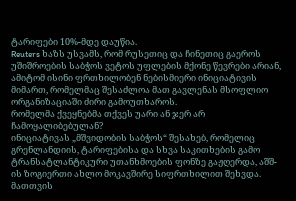ტარიფები 10%-მდე დაუწია.
Reuters ხაზს უსვამს, რომ რუსეთიც და ჩინეთიც გაეროს უშიშროების საბჭოს ვეტოს უფლების მქონე წევრები არიან, ამიტომ ისინი ფრთხილობენ ნებისმიერი ინიციატივის მიმართ, რომელმაც შესაძლოა მათ გავლენას მსოფლიო ორგანიზაციაში ძირი გამოუთხაროს.
რომელმა ქვეყნებმა თქვეს უარი ან ჯერ არ ჩამოყალიბებულან?
ინიციატივას „მშვიდობის საბჭოს“ შესახებ, რომელიც გრენლანდიის, ტარიფებისა და სხვა საკითხების გამო ტრანსატლანტიკური უთანხმოების ფონზე გაჟღერდა, აშშ-ის ზოგიერთი ახლო მოკავშირე სიფრთხილით შეხვდა. მათთვის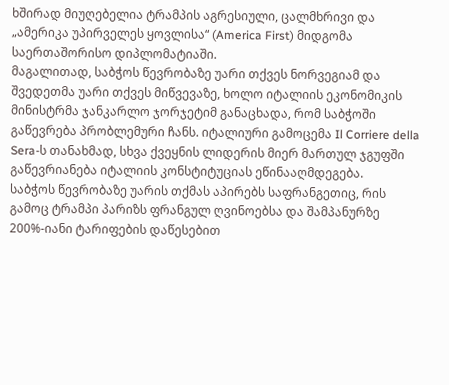ხშირად მიუღებელია ტრამპის აგრესიული, ცალმხრივი და „ამერიკა უპირველეს ყოვლისა“ (America First) მიდგომა საერთაშორისო დიპლომატიაში.
მაგალითად, საბჭოს წევრობაზე უარი თქვეს ნორვეგიამ და შვედეთმა უარი თქვეს მიწვევაზე, ხოლო იტალიის ეკონომიკის მინისტრმა ჯანკარლო ჯორჯეტიმ განაცხადა, რომ საბჭოში გაწევრება პრობლემური ჩანს. იტალიური გამოცემა Il Corriere della Sera-ს თანახმად, სხვა ქვეყნის ლიდერის მიერ მართულ ჯგუფში გაწევრიანება იტალიის კონსტიტუციას ეწინააღმდეგება.
საბჭოს წევრობაზე უარის თქმას აპირებს საფრანგეთიც, რის გამოც ტრამპი პარიზს ფრანგულ ღვინოებსა და შამპანურზე 200%-იანი ტარიფების დაწესებით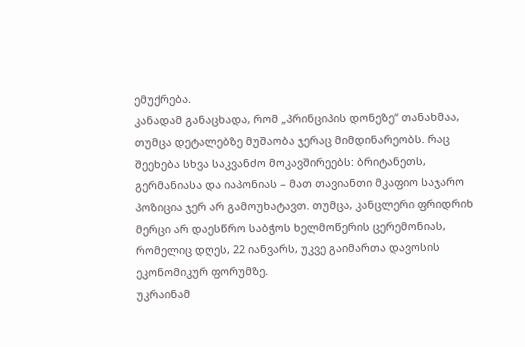ემუქრება.
კანადამ განაცხადა, რომ „პრინციპის დონეზე“ თანახმაა, თუმცა დეტალებზე მუშაობა ჯერაც მიმდინარეობს. რაც შეეხება სხვა საკვანძო მოკავშირეებს: ბრიტანეთს, გერმანიასა და იაპონიას – მათ თავიანთი მკაფიო საჯარო პოზიცია ჯერ არ გამოუხატავთ. თუმცა, კანცლერი ფრიდრიხ მერცი არ დაესწრო საბჭოს ხელმოწერის ცერემონიას, რომელიც დღეს, 22 იანვარს, უკვე გაიმართა დავოსის ეკონომიკურ ფორუმზე.
უკრაინამ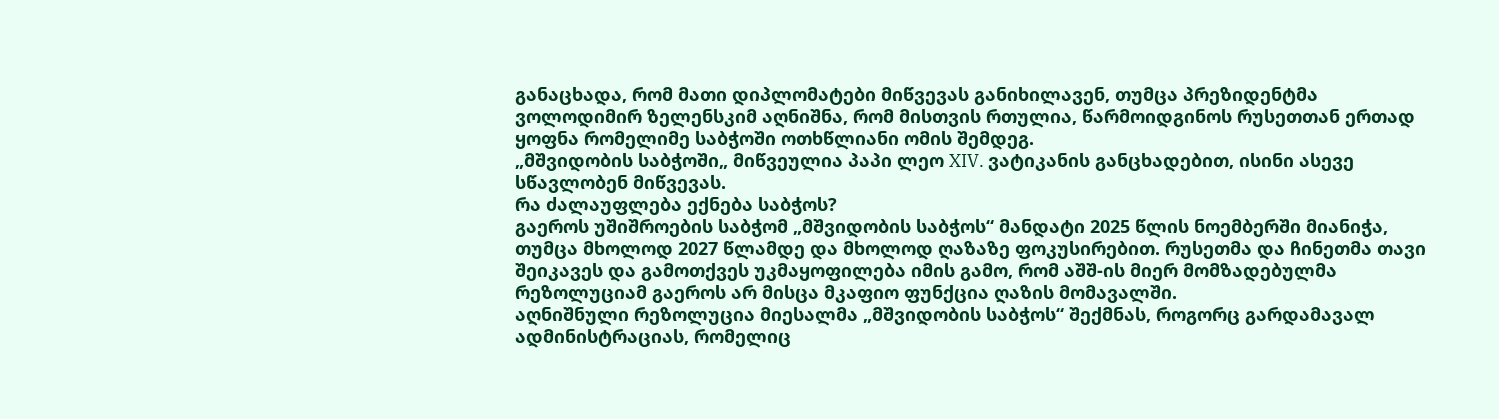განაცხადა, რომ მათი დიპლომატები მიწვევას განიხილავენ, თუმცა პრეზიდენტმა ვოლოდიმირ ზელენსკიმ აღნიშნა, რომ მისთვის რთულია, წარმოიდგინოს რუსეთთან ერთად ყოფნა რომელიმე საბჭოში ოთხწლიანი ომის შემდეგ.
„მშვიდობის საბჭოში„ მიწვეულია პაპი ლეო XIV. ვატიკანის განცხადებით, ისინი ასევე სწავლობენ მიწვევას.
რა ძალაუფლება ექნება საბჭოს?
გაეროს უშიშროების საბჭომ „მშვიდობის საბჭოს“ მანდატი 2025 წლის ნოემბერში მიანიჭა, თუმცა მხოლოდ 2027 წლამდე და მხოლოდ ღაზაზე ფოკუსირებით. რუსეთმა და ჩინეთმა თავი შეიკავეს და გამოთქვეს უკმაყოფილება იმის გამო, რომ აშშ-ის მიერ მომზადებულმა რეზოლუციამ გაეროს არ მისცა მკაფიო ფუნქცია ღაზის მომავალში.
აღნიშნული რეზოლუცია მიესალმა „მშვიდობის საბჭოს“ შექმნას, როგორც გარდამავალ ადმინისტრაციას, რომელიც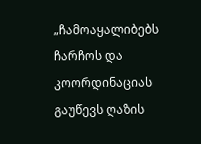„ჩამოაყალიბებს ჩარჩოს და კოორდინაციას გაუწევს ღაზის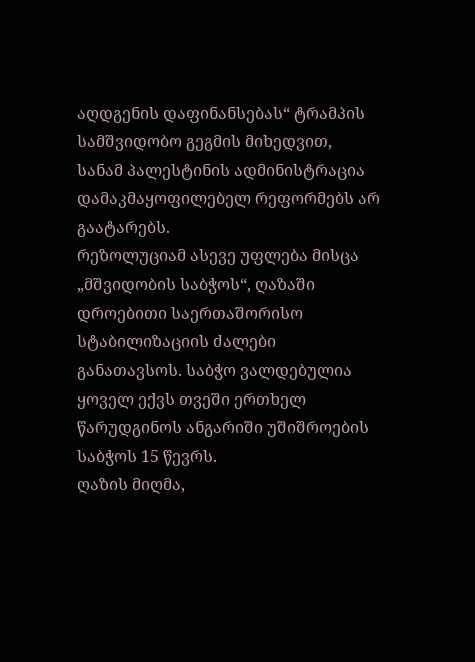აღდგენის დაფინანსებას“ ტრამპის სამშვიდობო გეგმის მიხედვით, სანამ პალესტინის ადმინისტრაცია დამაკმაყოფილებელ რეფორმებს არ გაატარებს.
რეზოლუციამ ასევე უფლება მისცა „მშვიდობის საბჭოს“, ღაზაში დროებითი საერთაშორისო სტაბილიზაციის ძალები განათავსოს. საბჭო ვალდებულია ყოველ ექვს თვეში ერთხელ წარუდგინოს ანგარიში უშიშროების საბჭოს 15 წევრს.
ღაზის მიღმა,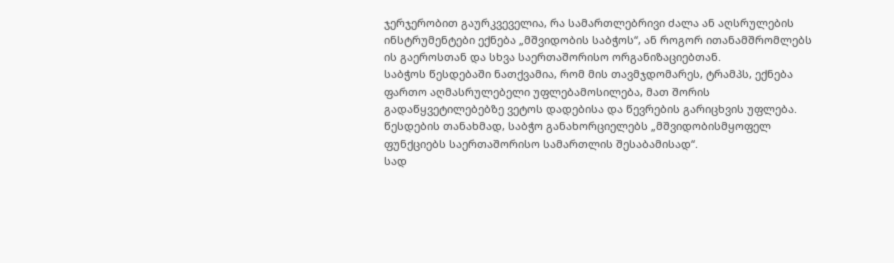ჯერჯერობით გაურკვეველია, რა სამართლებრივი ძალა ან აღსრულების ინსტრუმენტები ექნება „მშვიდობის საბჭოს“, ან როგორ ითანამშრომლებს ის გაეროსთან და სხვა საერთაშორისო ორგანიზაციებთან.
საბჭოს წესდებაში ნათქვამია, რომ მის თავმჯდომარეს, ტრამპს, ექნება ფართო აღმასრულებელი უფლებამოსილება, მათ შორის გადაწყვეტილებებზე ვეტოს დადებისა და წევრების გარიცხვის უფლება. წესდების თანახმად, საბჭო განახორციელებს „მშვიდობისმყოფელ ფუნქციებს საერთაშორისო სამართლის შესაბამისად“.
სად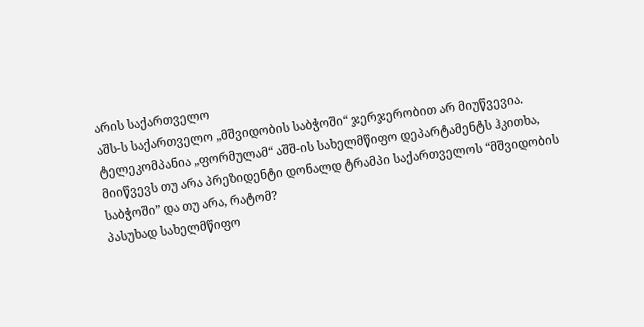არის საქართველო
აშს-ს საქართველო „მშვიდობის საბჭოში“ ჯერჯერობით არ მიუწვევია.
ტელეკომპანია „ფორმულამ“ აშშ-ის სახელმწიფო დეპარტამენტს ჰკითხა, მიიწვევს თუ არა პრეზიდენტი დონალდ ტრამპი საქართველოს “მშვიდობის საბჭოში” და თუ არა, რატომ?
პასუხად სახელმწიფო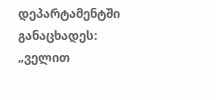დეპარტამენტში განაცხადეს:
„ველით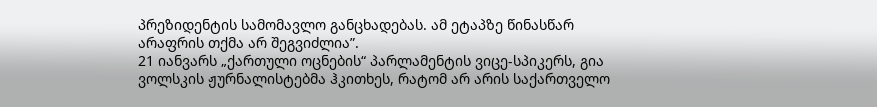პრეზიდენტის სამომავლო განცხადებას. ამ ეტაპზე წინასწარ არაფრის თქმა არ შეგვიძლია”.
21 იანვარს „ქართული ოცნების“ პარლამენტის ვიცე-სპიკერს, გია ვოლსკის ჟურნალისტებმა ჰკითხეს, რატომ არ არის საქართველო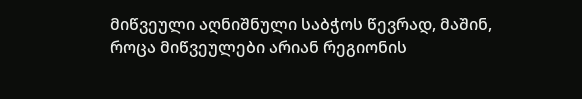მიწვეული აღნიშნული საბჭოს წევრად, მაშინ, როცა მიწვეულები არიან რეგიონის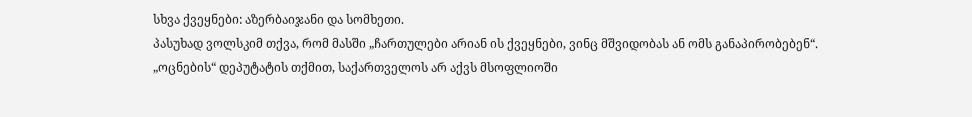სხვა ქვეყნები: აზერბაიჯანი და სომხეთი.
პასუხად ვოლსკიმ თქვა, რომ მასში „ჩართულები არიან ის ქვეყნები, ვინც მშვიდობას ან ომს განაპირობებენ“.
„ოცნების“ დეპუტატის თქმით, საქართველოს არ აქვს მსოფლიოში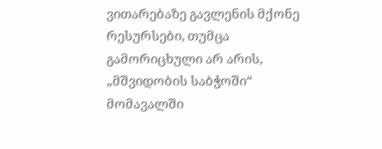ვითარებაზე გავლენის მქონე რესურსები, თუმცა გამორიცხული არ არის, „მშვიდობის საბჭოში“ მომავალში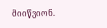მიიწვიონ.